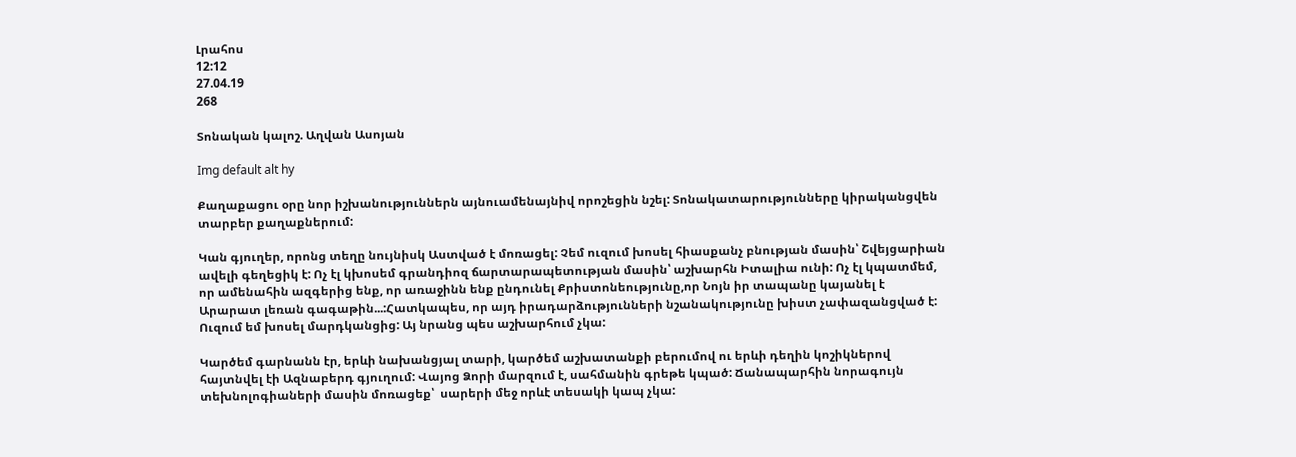Լրահոս
12:12
27.04.19
268

Տոնական կալոշ. Աղվան Ասոյան

Img default alt hy

Քաղաքացու օրը նոր իշխանություններն այնուամենայնիվ որոշեցին նշել: Տոնակատարությունները կիրականցվեն տարբեր քաղաքներում:

Կան գյուղեր, որոնց տեղը նույնիսկ Աստված է մոռացել: Չեմ ուզում խոսել հիասքանչ բնության մասին՝ Շվեյցարիան ավելի գեղեցիկ է: Ոչ էլ կխոսեմ գրանդիոզ ճարտարապետության մասին՝ աշխարհն Իտալիա ունի: Ոչ էլ կպատմեմ, որ ամենահին ազգերից ենք, որ առաջինն ենք ընդունել Քրիստոնեությունը,որ Նոյն իր տապանը կայանել է Արարատ լեռան գագաթին...:Հատկապես, որ այդ իրադարձությունների նշանակությունը խիստ չափազանցված է: Ուզում եմ խոսել մարդկանցից: Այ նրանց պես աշխարհում չկա:

Կարծեմ գարնանն էր, երևի նախանցյալ տարի, կարծեմ աշխատանքի բերումով ու երևի դեղին կոշիկներով հայտնվել էի Ազնաբերդ գյուղում: Վայոց Ձորի մարզում է, սահմանին գրեթե կպած: Ճանապարհին նորագույն տեխնոլոգիաների մասին մոռացեք՝  սարերի մեջ որևէ տեսակի կապ չկա: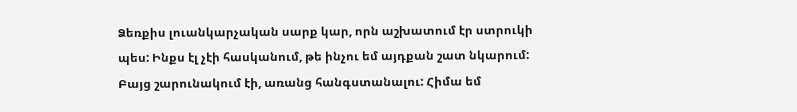Ձեռքիս լուանկարչական սարք կար, որն աշխատում էր ստրուկի պես: Ինքս էլ չէի հասկանում, թե ինչու եմ այդքան շատ նկարում: Բայց շարունակում էի, առանց հանգստանալու: Հիմա եմ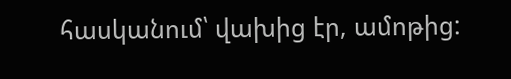հասկանում՝ վախից էր, ամոթից: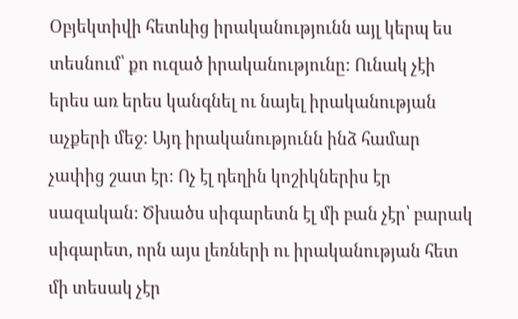Օբյեկտիվի հետևից իրականությունն այլ կերպ ես տեսնում՝ քո ուզած իրականությունը: Ունակ չէի երես առ երես կանգնել ու նայել իրականության աչքերի մեջ: Այդ իրականությունն ինձ համար չափից շատ էր: Ոչ էլ դեղին կոշիկներիս էր սազական: Ծխածս սիգարետն էլ մի բան չէր՝ բարակ սիգարետ, որն այս լեռների ու իրականության հետ մի տեսակ չէր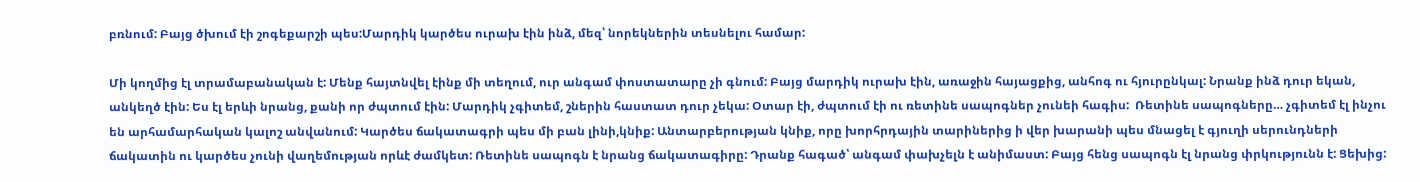բռնում: Բայց ծխում էի շոգեքարշի պես:Մարդիկ կարծես ուրախ էին ինձ, մեզ՝ նորեկներին տեսնելու համար:

Մի կողմից էլ տրամաբանական է: Մենք հայտնվել էինք մի տեղում, ուր անգամ փոստատարը չի գնում: Բայց մարդիկ ուրախ էին, առաջին հայացքից, անհոգ ու հյուրընկալ: Նրանք ինձ դուր եկան, անկեղծ էին: Ես էլ երևի նրանց, քանի որ ժպտում էին: Մարդիկ չգիտեմ, շներին հաստատ դուր չեկա: Օտար էի, ժպտում էի ու ռետինե սապոգներ չունեի հագիս:  Ռետինե սապոգները… չգիտեմ էլ ինչու են արհամարհական կալոշ անվանում: Կարծես ճակատագրի պես մի բան լինի,կնիք: Անտարբերության կնիք, որը խորհրդային տարիներից ի վեր խարանի պես մնացել է գյուղի սերունդների ճակատին ու կարծես չունի վաղեմության որևէ ժամկետ: Ռետինե սապոգն է նրանց ճակատագիրը: Դրանք հագած՝ անգամ փախչելն է անիմաստ: Բայց հենց սապոգն էլ նրանց փրկությունն է: Ցեխից: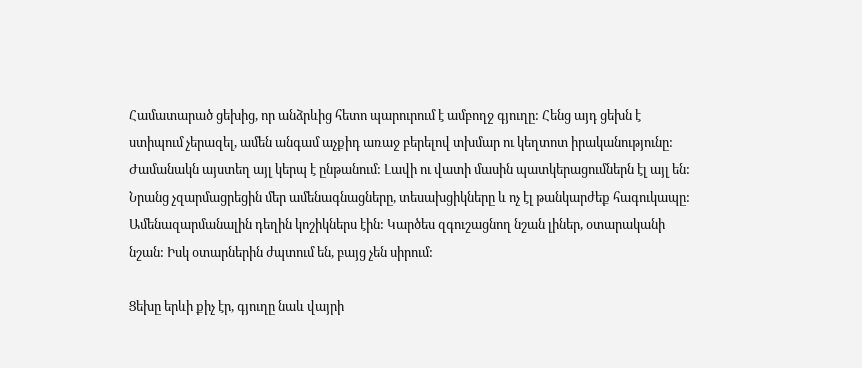Համատարած ցեխից, որ անձրևից հետո պարուրում է ամբողջ գյուղը: Հենց այդ ցեխն է ստիպում չերազել, ամեն անգամ աչքիդ առաջ բերելով տխմար ու կեղտոտ իրականությունը:  Ժամանակն այստեղ այլ կերպ է ընթանում: Լավի ու վատի մասին պատկերացումներն էլ այլ են: Նրանց չզարմացրեցին մեր ամենագնացները, տեսախցիկները և ոչ էլ թանկարժեք հագուկապը: Ամենազարմանալին դեղին կոշիկներս էին: Կարծես զգուշացնող նշան լիներ, օտարականի նշան: Իսկ օտարներին ժպտում են, բայց չեն սիրում:

Ցեխը երևի քիչ էր, գյուղը նաև վայրի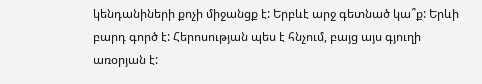կենդանիների քոչի միջանցք է: Երբևէ արջ գետնած կա՞ք: Երևի բարդ գործ է: Հերոսության պես է հնչում, բայց այս գյուղի առօրյան է: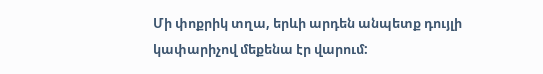Մի փոքրիկ տղա, երևի արդեն անպետք դույլի կափարիչով մեքենա էր վարում: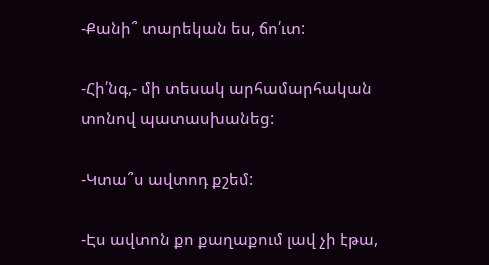-Քանի՞ տարեկան ես, ճո՛ւտ:

-Հի՛նգ,- մի տեսակ արհամարհական տոնով պատասխանեց:

-Կտա՞ս ավտոդ քշեմ:

-Էս ավտոն քո քաղաքում լավ չի էթա,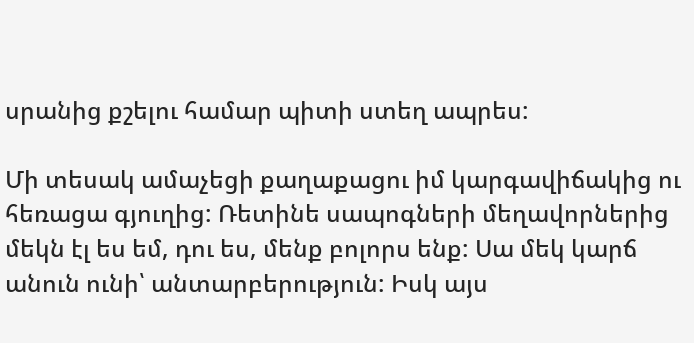սրանից քշելու համար պիտի ստեղ ապրես:

Մի տեսակ ամաչեցի քաղաքացու իմ կարգավիճակից ու հեռացա գյուղից: Ռետինե սապոգների մեղավորներից մեկն էլ ես եմ, դու ես, մենք բոլորս ենք: Սա մեկ կարճ անուն ունի՝ անտարբերություն: Իսկ այս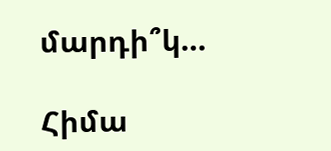մարդի՞կ…

Հիմա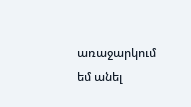առաջարկում եմ անել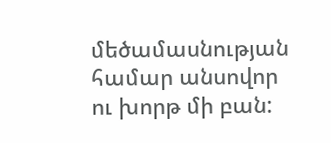մեծամասնության համար անսովոր ու խորթ մի բան: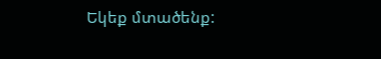Եկեք մտածենք: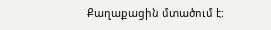Քաղաքացին մտածում է: